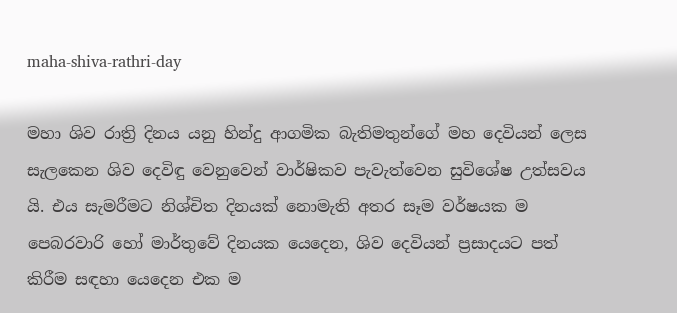maha-shiva-rathri-day

මහා ශිව රාත්‍රි දිනය යනු හින්දු ආගමික බැතිමතුන්ගේ මහ දෙවියන් ලෙස සැලකෙන ශිව දෙවිඳු වෙනුවෙන් වාර්ෂිකව පැවැත්වෙන සුවිශේෂ උත්සවය යි. එය සැමරීමට නිශ්චිත දිනයක් නොමැති අතර සෑම වර්ෂයක ම පෙබරවාරි හෝ මාර්තුවේ දිනයක යෙදෙන, ශිව දෙවියන් ප්‍රසාදයට පත් කිරීම සඳහා යෙදෙන එක ම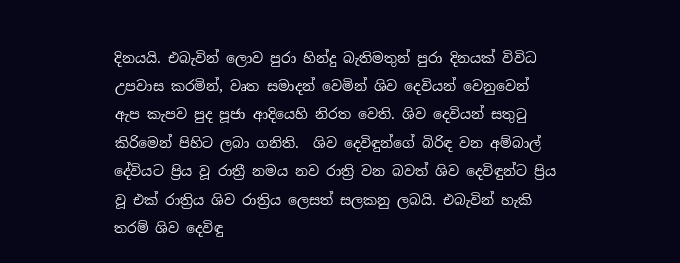දිනයයි. එබැවින් ලොව පුරා හින්දු බැතිමතුන් පුරා දිනයක් විවිධ උපවාස කරමින්, වෘත සමාදන් වෙමින් ශිව දෙවියන් වෙනුවෙන් ඇප කැපව පුද පූජා ආදියෙහි නිරත වෙති. ශිව දෙවියන් සතුටු කිරිමෙන් පිහිට ලබා ගනිති.  ශිව දෙවිඳුන්ගේ බිරිඳ වන අම්බාල් දේවියට ප්‍රිය වූ රාත්‍රී නමය නව රාත්‍රි වන බවත් ශිව දෙවිඳුන්ට ප්‍රිය වූ එක් රාත්‍රිය ශිව රාත්‍රිය ලෙසත් සලකනු ලබයි. එබැවින් හැකි තරම් ශිව දෙවිඳු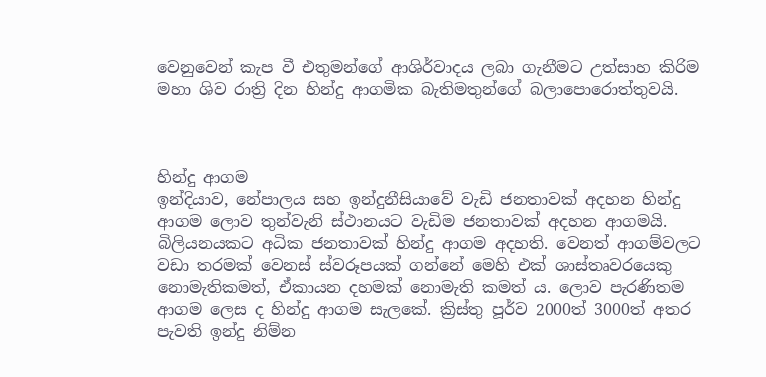වෙනුවෙන් කැප වී එතුමන්ගේ ආශිර්වාදය ලබා ගැනීමට උත්සාහ කිරිම මහා ශිව රාත්‍රි දින හින්දු ආගමික බැතිමතුන්ගේ බලාපොරොත්තුවයි.



හින්දු ආගම
ඉන්දියාව, නේපාලය සහ ඉන්දුනීසියාවේ වැඩි ජනතාවක් අදහන හින්දු ආගම ලොව තුන්වැනි ස්ථානයට වැඩිම ජනතාවක් අදහන ආගමයි. බිලියනයකට අධික ජනතාවක් හින්දු ආගම අදහති. වෙනත් ආගම්වලට වඩා තරමක් වෙනස් ස්වරූපයක් ගන්නේ මෙහි එක් ශාස්තෘවරයෙකු නොමැතිකමත්, ඒකායන දහමක් නොමැති කමත් ය. ලොව පැරණිතම ආගම ලෙස ද හින්දු ආගම සැලකේ. ක්‍රිස්තු පූර්ව 2000ත් 3000ත් අතර පැවති ඉන්දු නිම්න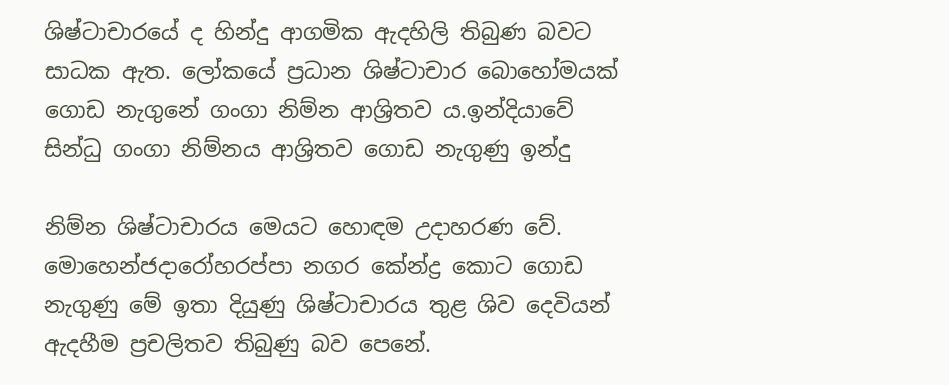ශිෂ්ටාචාරයේ ද හින්දු ආගමික ඇදහිලි තිබුණ බවට සාධක ඇත. ලෝකයේ ප්‍රධාන ශිෂ්ටාචාර බොහෝමයක් ගොඩ නැගුනේ ගංගා නිම්න ආශ්‍රිතව ය.ඉන්දියාවේ සින්ධු ගංගා නිම්නය ආශ්‍රිතව ගොඩ නැගුණු ඉන්දු

නිම්න ශිෂ්ටාචාරය මෙයට හොඳම උදාහරණ වේ. මොහෙන්ජදාරෝහරප්පා නගර කේන්ද්‍ර කොට ගොඩ නැගුණු මේ ඉතා දියුණු ශිෂ්ටාචාරය තුළ ශිව දෙවියන් ඇදහීම ප්‍රචලිතව තිබුණු බව පෙනේ.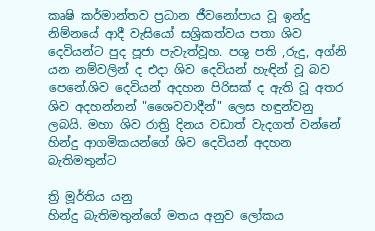කෘෂි කර්මාන්තව ප්‍රධාන ජීවනෝපාය වූ ඉන්දු නිම්නයේ ආදී වැසියෝ සශ්‍රිකත්වය පතා ශිව දෙවියන්ට පුද පූජා පැවැත්වූහ. පශු පති ,රුදු, අග්නි යන නම්වලින් ද එදා ශිව දෙවියන් හැඳින් වූ බව පෙනේ.ශිව දෙවියන් අදහන පිරිසක් ද ඇති වූ අතර ශිව අදහන්නන් "ශෛවවාදීන්" ලෙස හඳුන්වනු ලබයි. මහා ශිව රාත්‍රි දිනය වඩාත් වැදගත් වන්නේ හින්දු ආගමිකයන්ගේ ශිව දෙවියන් අදහන බැතිමතුන්ට

ත්‍රි මූර්තිය යනු
හින්දු බැතිමතුන්ගේ මතය අනුව ලෝකය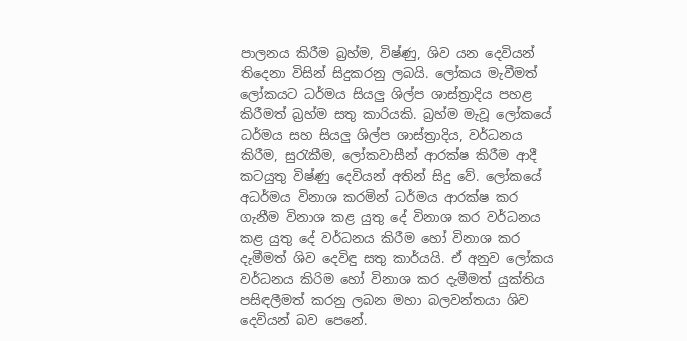පාලනය කිරීම බ්‍රහ්ම, විෂ්ණු, ශිව යන දෙවියන් තිදෙනා විසින් සිදුකරනු ලබයි. ලෝකය මැවීමත් ලෝකයට ධර්මය සියලු ශිල්ප ශාස්ත්‍රාදිය පහළ කිරීමත් බ්‍රහ්ම සතු කාරියකි. බ්‍රහ්ම මැවූ ලෝකයේ ධර්මය සහ සියලු ශිල්ප ශාස්ත්‍රාදිය, වර්ධනය කිරීම, සුරැකීම, ලෝකවාසීන් ආරක්ෂ කිරීම ආදී කටයුතු විෂ්ණු දෙවියන් අතින් සිදු වේ. ලෝකයේ අධර්මය විනාශ කරමින් ධර්මය ආරක්ෂ කර ගැනීම විනාශ කළ යුතු දේ විනාශ කර වර්ධනය කළ යුතු දේ වර්ධනය කිරීම හෝ විනාශ කර දැමීමත් ශිව දෙවිඳු සතු කාර්යයි. ඒ අනුව ලෝකය වර්ධනය කිරිම හෝ විනාශ කර දැමීමත් යුක්තිය පසිඳලීමත් කරනු ලබන මහා බලවන්තයා ශිව දෙවියන් බව පෙනේ.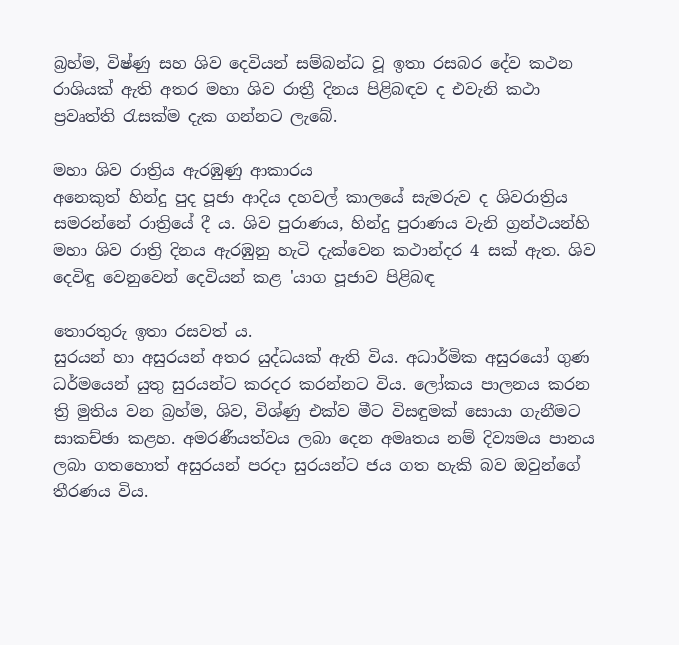බ්‍රහ්ම, විෂ්ණු සහ ශිව දෙවියන් සම්බන්ධ වූ ඉතා රසබර දේව කථන රාශියක් ඇති අතර මහා ශිව රාත්‍රී දිනය පිළිබඳව ද එවැනි කථා ප්‍රවෘත්ති රැසක්ම දැක ගන්නට ලැබේ.

මහා ශිව රාත්‍රිය ඇරඹුණු ආකාරය
අනෙකුත් හින්දු පුද පූජා ආදිය දහවල් කාලයේ සැමරුව ද ශිවරාත්‍රිය සමරන්නේ රාත්‍රියේ දී ය. ශිව පුරාණය, හින්දු පුරාණය වැනි ග්‍රන්ථයන්හි මහා ශිව රාත්‍රි දිනය ඇරඹුනු හැටි දැක්වෙන කථාන්දර 4 සක් ඇත. ශිව දෙවිඳු වෙනුවෙන් දෙවියන් කළ 'යාග පූජාව පිළිබඳ

තොරතුරු ඉතා රසවත් ය.
සුරයන් හා අසුරයන් අතර යුද්ධයක් ඇති විය. අධාර්මික අසුරයෝ ගුණ ධර්මයෙන් යුතු සුරයන්ට කරදර කරන්නට විය. ලෝකය පාලනය කරන ත්‍රි මුතිය වන බ්‍රහ්ම, ශිව, විශ්ණු එක්ව මීට විසඳුමක් සොයා ගැනීමට සාකච්ඡා කළහ. අමරණීයත්වය ලබා දෙන අමෘතය නම් දිව්‍යමය පානය ලබා ගතහොත් අසුරයන් පරදා සුරයන්ට ජය ගත හැකි බව ඔවුන්ගේ තීරණය විය.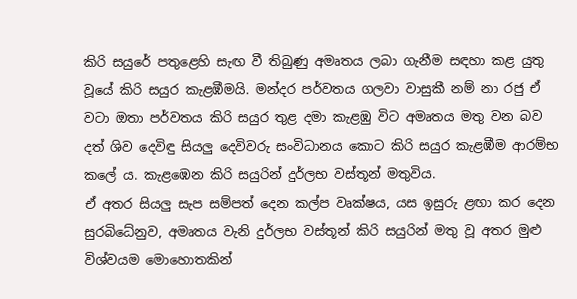කිරි සයුරේ පතුළෙහි සැඟ වී තිබුණු අමෘතය ලබා ගැනීම සඳහා කළ යුතු වූයේ කිරි සයුර කැළඹීමයි. මන්දර පර්වතය ගලවා වාසුකී නම් නා රජු ඒ වටා ඔතා පර්වතය කිරි සයුර තුළ දමා කැළඹු විට අමෘතය මතු වන බව දත් ශිව දෙවිඳු සියලු දෙවිවරු සංවිධානය කොට කිරි සයුර කැළඹීම ආරම්භ කලේ ය. කැළඹෙන කිරි සයුරින් දුර්ලභ වස්තූන් මතුවිය.
ඒ අතර සියලු සැප සම්පත් දෙන කල්ප වෘක්ෂය, යස ඉසුරු ළඟා කර දෙන සුරබිධේනුව, අමෘතය වැනි දුර්ලභ වස්තූන් කිරි සයුරින් මතු වූ අතර මුළු විශ්වයම මොහොතකින්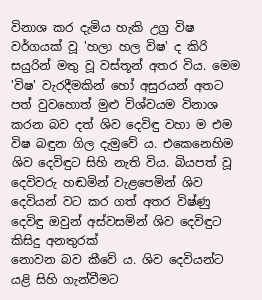විනාශ කර දැමිය හැකි උග්‍ර විෂ වර්ගයක් වූ 'හලා හල විෂ' ද කිරි සයුරින් මතු වූ වස්තූන් අතර විය. මෙම 'විෂ' වැරදීමකින් හෝ අසුරයන් අතට පත් වුවහොත් මුළු විශ්වයම විනාශ කරන බව දත් ශිව දෙවිඳු වහා ම එම විෂ බඳුන ගිල දැමුවේ ය. එකෙනෙහිම ශිව දෙවිඳුට සිහි නැති විය. බියපත් වූ දෙවිවරු හඬමින් වැළපෙමින් ශිව දෙවියන් වට කර ගත් අතර විෂ්ණු දෙවිඳු ඔවුන් අස්වසමින් ශිව දෙවිඳුට කිසිදු අනතුරක්
නොවන බව කීවේ ය. ශිව දෙවියන්ට යළි සිහි ගැන්වීමට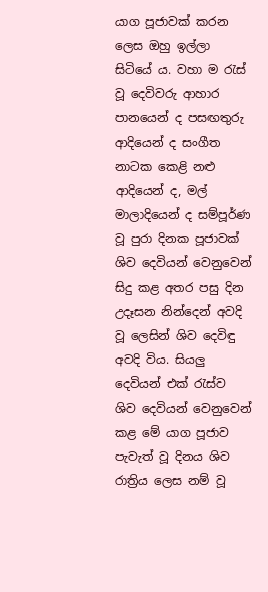යාග පූජාවක් කරන ලෙස ඔහු ඉල්ලා සිටියේ ය. වහා ම රැස් වූ දෙවිවරු ආහාර පානයෙන් ද පසඟතුරු ආදියෙන් ද සංගීත නාටක කෙළි නළු ආදියෙන් ද, මල් මාලාදියෙන් ද සම්පූර්ණ වූ පුරා දිනක පූජාවක් ශිව දෙවියන් වෙනුවෙන් සිදු කළ අතර පසු දින උදෑසන නින්දෙන් අවදි වූ ලෙසින් ශිව දෙවිඳු අවදි විය. සියලු දෙවියන් එක් රැස්ව ශිව දෙවියන් වෙනුවෙන් කළ මේ යාග පූජාව පැවැත් වූ දිනය ශිව රාත්‍රිය ලෙස නම් වූ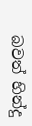බවත් හින්දු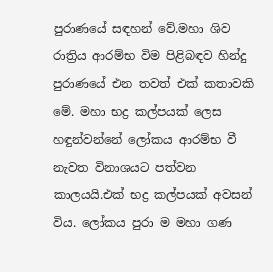පුරාණයේ සඳහන් වේ.මහා ශිව රාත්‍රිය ආරම්භ විම පිළිබඳව හින්දු පුරාණයේ එන තවත් එක් කතාවකි මේ. මහා භද්‍ර කල්පයක් ලෙස හඳුන්වන්නේ ලෝකය ආරම්භ වී නැවත විනාශයට පත්වන කාලයයි.එක් භද්‍ර කල්පයක් අවසන් විය. ලෝකය පුරා ම මහා ගණ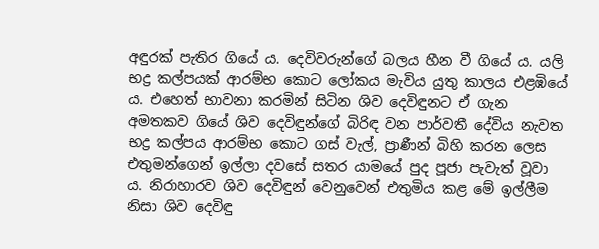අඳුරක් පැතිර ගියේ ය. දෙවිවරුන්ගේ බලය හීන වී ගියේ ය. යලි භද්‍ර කල්පයක් ආරම්භ කොට ලෝකය මැවිය යුතු කාලය එළඹියේ ය. එහෙත් භාවනා කරමින් සිටින ශිව දෙවිඳුනට ඒ ගැන අමතකව ගියේ ශිව දෙවිඳුන්ගේ බිරිඳ වන පාර්වතී දේවිය නැවත භද්‍ර කල්පය ආරම්භ කොට ගස් වැල්, ප්‍රාණීන් බිහි කරන ලෙස එතුමන්ගෙන් ඉල්ලා දවසේ සතර යාමයේ පුද පූජා පැවැත් වූවා ය. නිරාහාරව ශිව දෙවිඳුන් වෙනුවෙන් එතුමිය කළ මේ ඉල්ලීම නිසා ශිව දෙවිඳු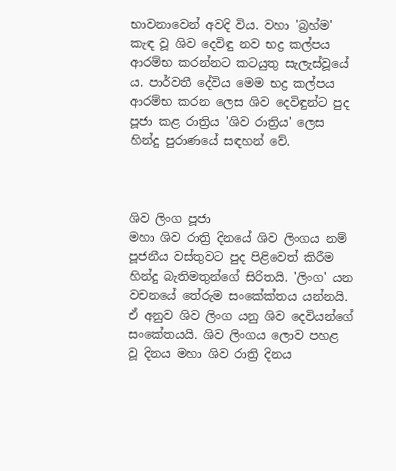භාවනාවෙන් අවදි විය. වහා 'බ්‍රහ්ම' කැඳ වූ ශිව දෙවිඳු නව භද්‍ර කල්පය ආරම්භ කරන්නට කටයුතු සැලැස්වූයේ ය. පාර්වතී දේවිය මෙම භද්‍ර කල්පය ආරම්භ කරන ලෙස ශිව දෙවිඳුන්ට පුද පූජා කළ රාත්‍රිය 'ශිව රාත්‍රිය' ලෙස හින්දු පුරාණයේ සඳහන් වේ.



ශිව ලිංග පූජා
මහා ශිව රාත්‍රි දිනයේ ශිව ලිංගය නම් පූජනීය වස්තුවට පුද පිළිවෙත් කිරීම හින්දු බැතිමතුන්ගේ සිරිතයි. 'ලිංග' යන වචනයේ තේරුම සංකේක්තය යන්නයි. ඒ අනුව ශිව ලිංග යනු ශිව දෙවියන්ගේ සංකේතයයි. ශිව ලිංගය ලොව පහළ වූ දිනය මහා ශිව රාත්‍රි දිනය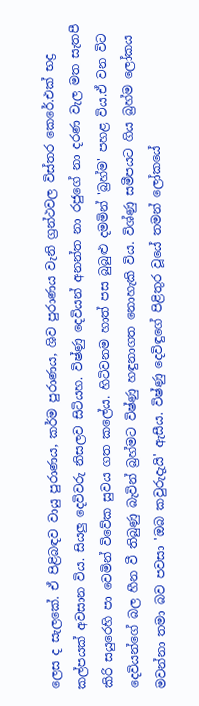ලෙස ද සැලකේ. ඒ පිළිබඳව වායු පුරාණය, කර්ම පුරාණය, ශිව පුරාණය වැනි ග්‍රන්ථවල විස්තර කෙරේ.එක් භද්‍ර කල්පයක් අවසාන විය. සියලු දෙවිවරු නිසලව සිටියහ. විෂ්ණු දෙවියන් අනන්ත නා රජුගේ නා දරණ වැල මත සැතපී කිරි සයුරෙහි පා වෙමින් විවේක සුවය ගත කලේය. හිටිවනම හාත් පස බුබුළු දමමින් 'බ්‍රහ්ම' පහළ විය.ඒ වන විට දෙවියන්ගේ බල හීන වී තිබුණු බැවින් බ්‍රහ්මට විෂ්ණු හඳුනාගත නොහැකි විය. විශ්ණු සමීපයට ගිය බ්‍රහ්ම ලෝකය මවන්නා තමා බව පවසා 'ඔබ කවුරුදැයි' ඇසීය. විෂ්ණු දෙවිඳුගේ පිළිතුර වූයේ තමන් ලෝකයේ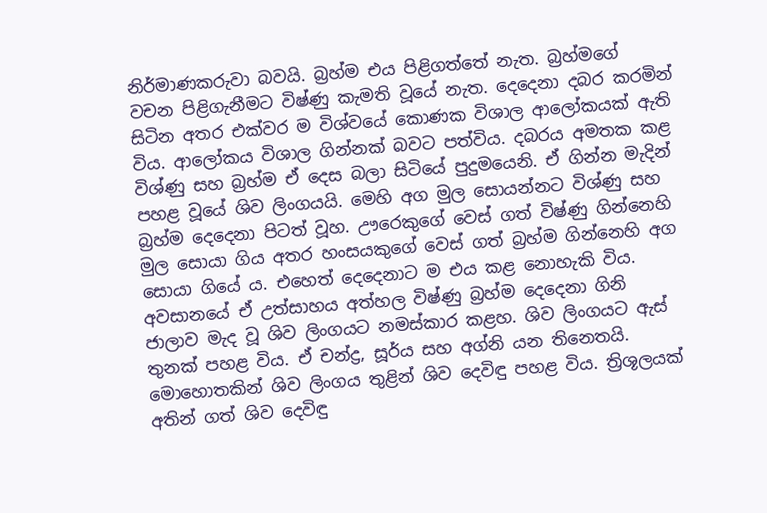නිර්මාණකරුවා බවයි. බ්‍රහ්ම එය පිළිගත්තේ නැත. බ්‍රහ්මගේ වචන පිළිගැනීමට විෂ්ණු කැමති වූයේ නැත. දෙදෙනා දබර කරමින් සිටින අතර එක්වර ම විශ්වයේ කොණක විශාල ආලෝකයක් ඇති විය. ආලෝකය විශාල ගින්නක් බවට පත්විය. දබරය අමතක කළ විශ්ණු සහ බ්‍රහ්ම ඒ දෙස බලා සිටියේ පුදුමයෙනි. ඒ ගින්න මැදින් පහළ වූයේ ශිව ලිංගයයි. මෙහි අග මුල සොයන්නට විශ්ණු සහ බ්‍රහ්ම දෙදෙනා පිටත් වූහ. ඌරෙකුගේ වෙස් ගත් විෂ්ණු ගින්නෙහි මුල සොයා ගිය අතර හංසයකුගේ වෙස් ගත් බ්‍රහ්ම ගින්නෙහි අග සොයා ගියේ ය. එහෙත් දෙදෙනාට ම එය කළ නොහැකි විය. අවසානයේ ඒ උත්සාහය අත්හල විෂ්ණු බ්‍රහ්ම දෙදෙනා ගිනි ජාලාව මැද වූ ශිව ලිංගයට නමස්කාර කළහ. ශිව ලිංගයට ඇස් තුනක් පහළ විය. ඒ චන්ද්‍ර, සූර්ය සහ අග්නි යන තිනෙතයි. මොහොතකින් ශිව ලිංගය තුළින් ශිව දෙවිඳු පහළ විය. ත්‍රිශූලයක් අතින් ගත් ශිව දෙවිඳු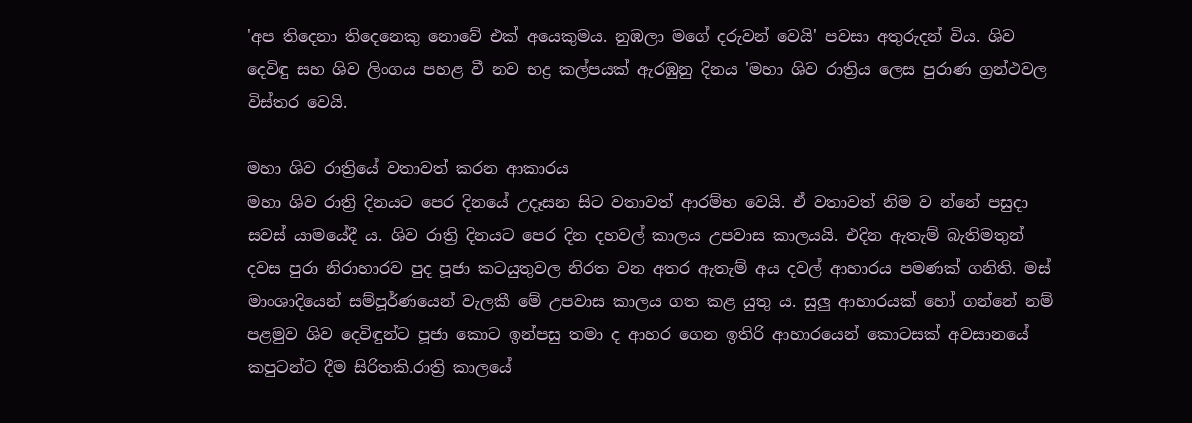'අප තිදෙනා තිදෙනෙකු නොවේ එක් අයෙකුමය. නුඹලා මගේ දරුවන් වෙයි' පවසා අතුරුදන් විය. ශිව දෙවිඳු සහ ශිව ලිංගය පහළ වී නව භද්‍ර කල්පයක් ඇරඹුනු දිනය 'මහා ශිව රාත්‍රිය ලෙස පුරාණ ග්‍රන්ථවල විස්තර වෙයි.

මහා ශිව රාත්‍රියේ වතාවත් කරන ආකාරය
මහා ශිව රාත්‍රි දිනයට පෙර දිනයේ උදෑසන සිට වතාවත් ආරම්භ වෙයි. ඒ වතාවත් නිම ව න්නේ පසුදා සවස් යාමයේදී ය. ශිව රාත්‍රි දිනයට පෙර දින දහවල් කාලය උපවාස කාලයයි. එදින ඇතැම් බැතිමතුන් දවස පුරා නිරාහාරව පුද පූජා කටයුතුවල නිරත වන අතර ඇතැම් අය දවල් ආහාරය පමණක් ගනිති. මස් මාංශාදියෙන් සම්පූර්ණයෙන් වැලකී මේ උපවාස කාලය ගත කළ යුතු ය. සුලු ආහාරයක් හෝ ගන්නේ නම් පළමුව ශිව දෙවිඳුන්ට පූජා කොට ඉන්පසු තමා ද ආහර ගෙන ඉතිරි ආහාරයෙන් කොටසක් අවසානයේ කපුටන්ට දීම සිරිතකි.රාත්‍රි කාලයේ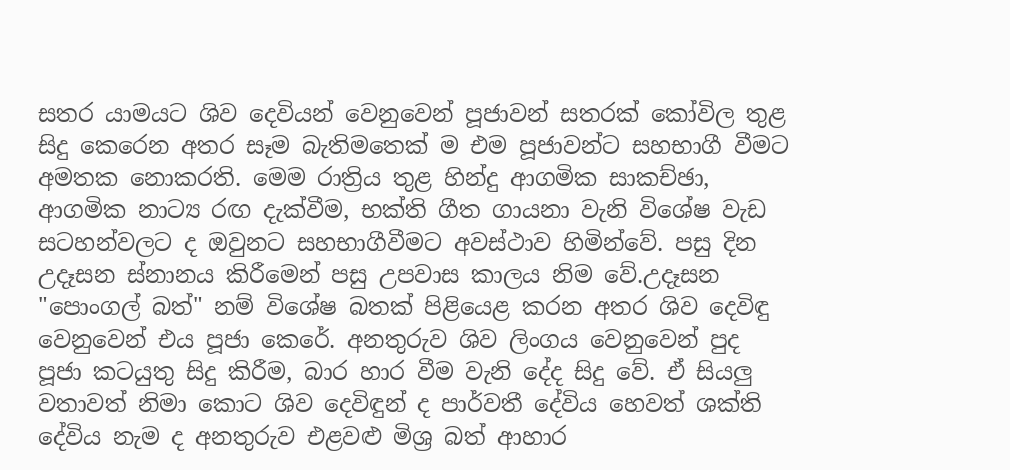සතර යාමයට ශිව දෙවියන් වෙනුවෙන් පූජාවන් සතරක් කෝවිල තුළ සිදු කෙරෙන අතර සෑම බැතිමතෙක් ම එම පූජාවන්ට සහභාගී වීමට අමතක නොකරති. මෙම රාත්‍රිය තුළ හින්දු ආගමික සාකච්ඡා, ආගමික නාට්‍ය රඟ දැක්වීම, භක්ති ගීත ගායනා වැනි විශේෂ වැඩ සටහන්වලට ද ඔවුනට සහභාගීවීමට අවස්ථාව හිමින්වේ. පසු දින උදෑසන ස්නානය කිරීමෙන් පසු උපවාස කාලය නිම වේ.උදෑසන "පොංගල් බත්" නම් විශේෂ බතක් පිළියෙළ කරන අතර ශිව දෙවිඳු වෙනුවෙන් එය පූජා කෙරේ. අනතුරුව ශිව ලිංගය වෙනුවෙන් පුද පූජා කටයුතු සිදු කිරීම, බාර හාර වීම වැනි දේද සිදු වේ. ඒ සියලු වතාවත් නිමා කොට ශිව දෙවිඳුන් ද පාර්වතී දේවිය හෙවත් ශක්ති දේවිය නැම ද අනතුරුව එළවළු මිශ්‍ර බත් ආහාර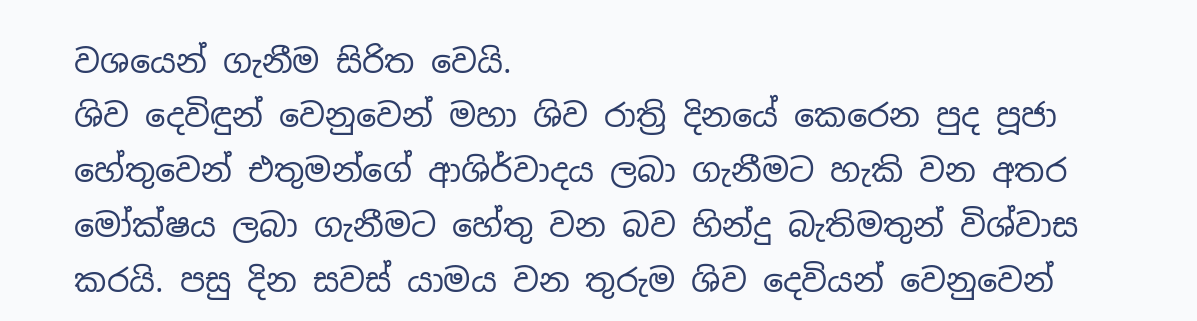වශයෙන් ගැනීම සිරිත වෙයි.
ශිව දෙවිඳුන් වෙනුවෙන් මහා ශිව රාත්‍රි දිනයේ කෙරෙන පුද පූජා හේතුවෙන් එතුමන්ගේ ආශිර්වාදය ලබා ගැනීමට හැකි වන අතර මෝක්ෂය ලබා ගැනීමට හේතු වන බව හින්දු බැතිමතුන් විශ්වාස කරයි. පසු දින සවස් යාමය වන තුරුම ශිව දෙවියන් වෙනුවෙන්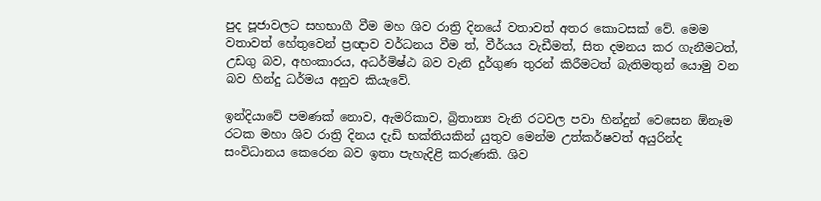පුද පූජාවලට සහභාගී වීම මහ ශිව රාත්‍රි දිනයේ වතාවත් අතර කොටසක් වේ. මෙම වතාවත් හේතුවෙන් ප්‍රඥාව වර්ධනය වීම ත්, වීර්යය වැඩීමත්, සිත දමනය කර ගැනීමටත්, උඩගු බව, අහංකාරය, අධර්මිෂ්ඨ බව වැනි දුර්ගුණ තුරන් කිරීමටත් බැතිමතුන් යොමු වන බව හින්දු ධර්මය අනුව කියැවේ.

ඉන්දියාවේ පමණක් නොව, ඇමරිකාව, බ්‍රිතාන්‍ය වැනි රටවල පවා හින්දුන් වෙසෙන ඕනෑම රටක මහා ශිව රාත්‍රි දිනය දැඩි භක්තියකින් යුතුව මෙන්ම උත්කර්ෂවත් අයුරින්ද සංවිධානය කෙරෙන බව ඉතා පැහැදිළි කරුණකි. ශිව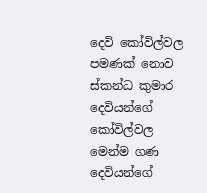දෙවි කෝවිල්වල පමණක් නොව ස්කන්ධ කුමාර දෙවියන්ගේ කෝවිල්වල මෙන්ම ගණ දෙවියන්ගේ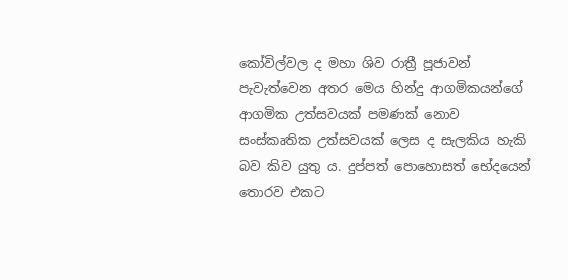කෝවිල්වල ද මහා ශිව රාත්‍රී පූජාවන් පැවැත්වෙන අතර මෙය හින්දු ආගමිකයන්ගේ ආගමික උත්සවයක් පමණක් නොව සංස්කෘතික උත්සවයක් ලෙස ද සැලකිය හැකි බව කිව යුතු ය. දුප්පත් පොහොසත් භේදයෙන් තොරව එකට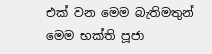එක් වන මෙම බැතිමතුන් මෙම භක්ති පූජා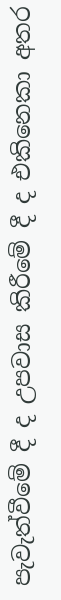පැවැත්වීමේ දී ද උපවාස කිරීමේ දී ද එකිනෙකා අතර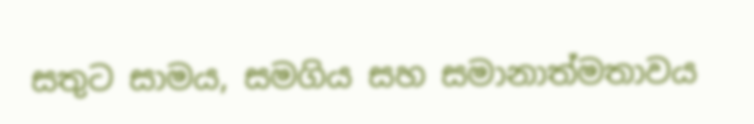සතුට සාමය, සමගිය සහ සමානාත්මතාවය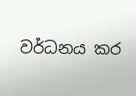වර්ධනය කර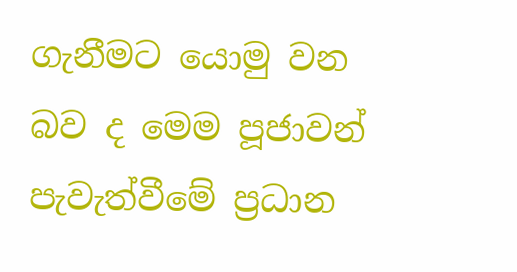ගැනීමට යොමු වන බව ද මෙම පූජාවන් පැවැත්වීමේ ප්‍රධාන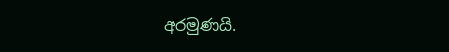අරමුණයි.